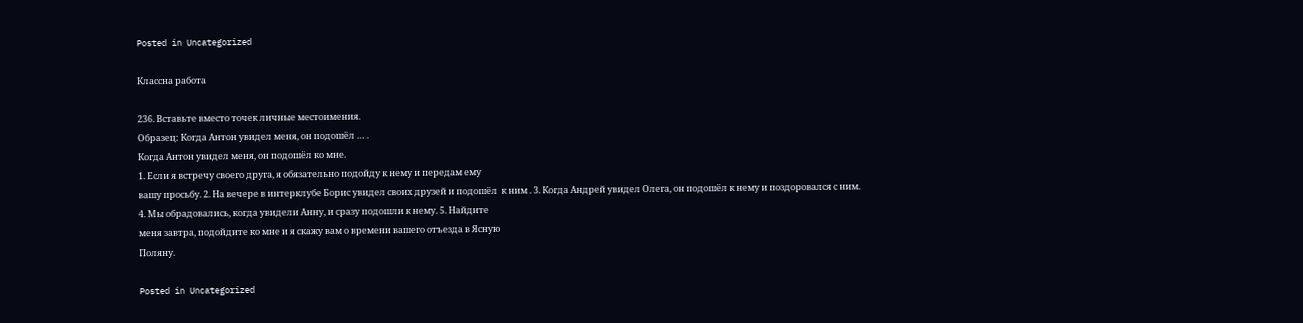Posted in Uncategorized

Классна работа

236. Вставьте вместо точек личные местоимения.
Образец: Когда Антон увидел меня, он подошёл … .
Когда Антон увидел меня, он подошёл ко мне.
1. Если я встречу своего друга, я обязательно подойду к нему и передам ему
вашу просьбу. 2. На вечере в интерклубе Борис увидел своих друзей и подошёл  к ним . 3. Когда Андрей увидел Олега, он подошёл к нему и поздоровался с ним.
4. Мы обрадовались, когда увидели Анну, и сразу подошли к нему. 5. Найдите
меня завтра, подойдите ко мне и я скажу вам о времени вашего отъезда в Ясную
Поляну.

Posted in Uncategorized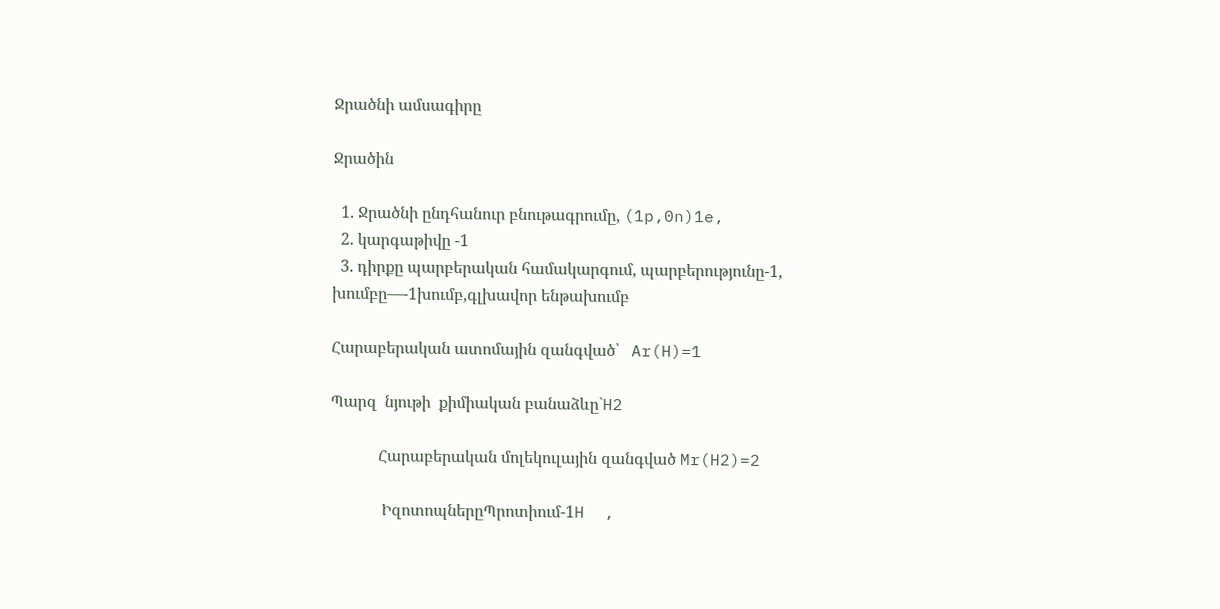Ջրածնի ամսագիրը

Ջրածին

  1. Ջրածնի ընդհանուր բնութագրումը, (1p,0n)1e,
  2. կարգաթիվը -1
  3. դիրքը պարբերական համակարգում, պարբերությունը-1, խումբը—-1խումբ,գլխավոր ենթախումբ

Հարաբերական ատոմային զանգված՝   Ar(H)=1

Պարզ  նյութի  քիմիական բանաձևը`H2

            Հարաբերական մոլեկուլային զանգված Mr(H2)=2

             ԻզոտոպներըՊրոտիում-1H  ,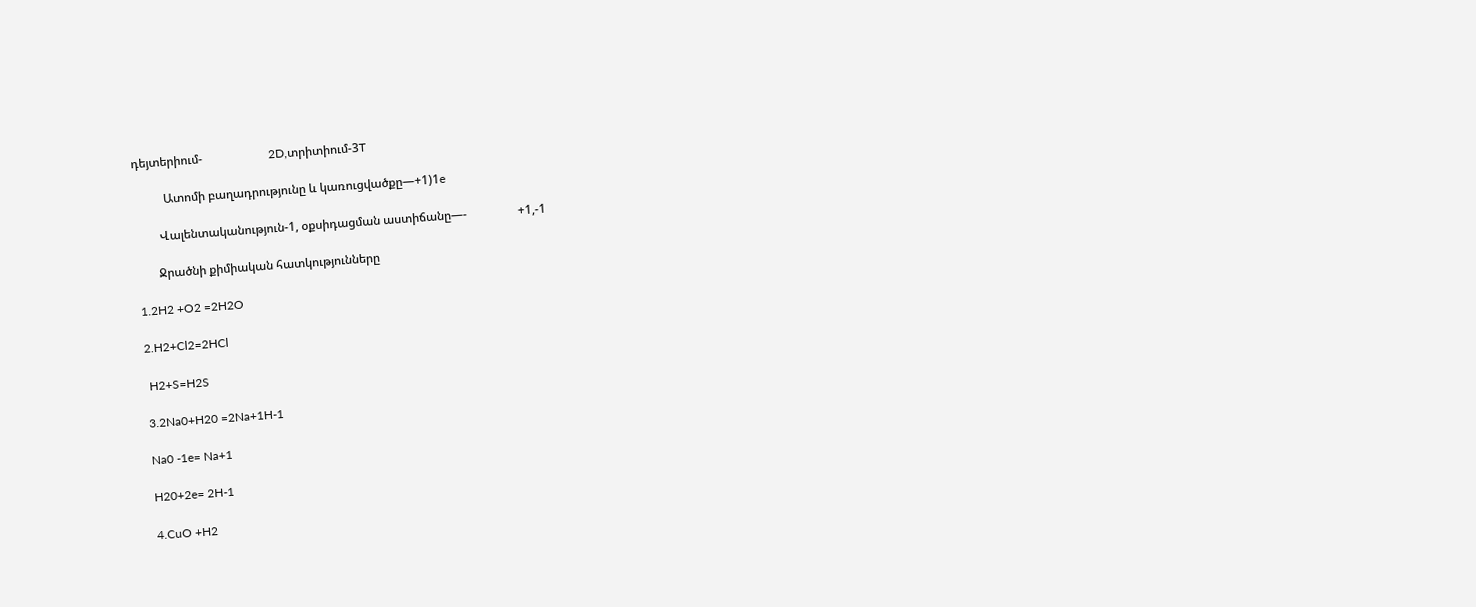դեյտերիում-                      2D,տրիտիում-3T

          Ատոմի բաղադրությունը և կառուցվածքը—+1)1e

        Վալենտականություն-1, օքսիդացման աստիճանը—-                 +1,-1

       Ջրածնի քիմիական հատկությունները

1.2H2 +O2 =2H2O

2.H2+Cl2=2HCl

 H2+S=H2S

3.2Na0+H20 =2Na+1H-1

Na0 -1e= Na+1

H20+2e= 2H-1

4.CuO +H2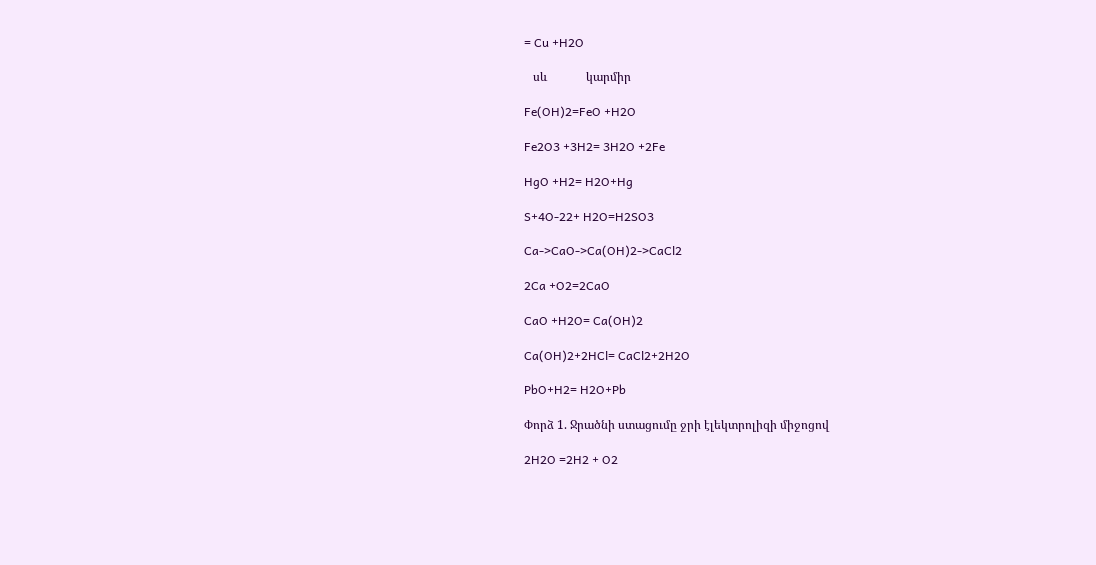= Cu +H2O

   սև             կարմիր

Fe(OH)2=FeO +H2O

Fe2O3 +3H2= 3H2O +2Fe

HgO +H2= H2O+Hg

S+4O-22+ H2O=H2SO3

Ca->CaO->Ca(OH)2->CaCl2

2Ca +O2=2CaO

CaO +H2O= Ca(OH)2

Ca(OH)2+2HCl= CaCl2+2H2O

PbO+H2= H2O+Pb

Փորձ 1. Ջրածնի ստացումը ջրի էլեկտրոլիզի միջոցով

2H2O =2H2 + O2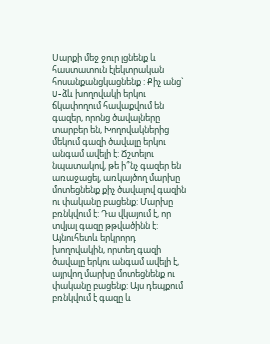Սարքի մեջ ջուր լցնենք և հաստատուն էլեկտրական հոսանքանցկացնենք : Քիչ անց` U-ձև խողովակի երկու ճկափողում հավաքվում են գազեր, որոնց ծավալները տարբեր են, Խողովակներից մեկում գազի ծավալը երկու անգամ ավելի է: Ճշտելու նպատակով, թե ի՞նչ գազեր են առաջացել, առկայծող մարխը մոտեցնենք քիչ ծավալով գազին ու փականը բացենք: Մարխը բռնկվում է: Դա վկայում է, որ տվյալ գազը թթվածինն է: Այնուհետև երկրորդ խողովակին, որտեղ գազի ծավալը երկու անգամ ավելի է, այրվող մարխը մոտեցնենք ու փականը բացենք: Այս դեպքում բռնկվում է գազը և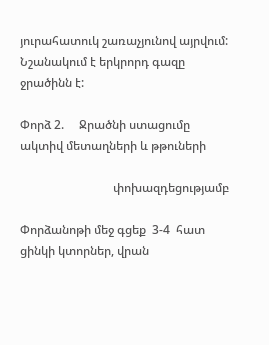յուրահատուկ շառաչյունով այրվում: Նշանակում է երկրորդ գազը ջրածինն է:

Փորձ 2.     Ջրածնի ստացումը ակտիվ մետաղների և թթուների

                               փոխազդեցությամբ

Փորձանոթի մեջ գցեք  3-4  հատ ցինկի կտորներ, վրան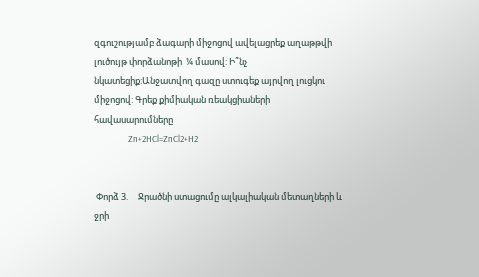զգուշությամբ ձագարի միջոցով ավելացրեք աղաթթվի լուծույթ փորձանոթի  ¼ մասով: Ի՞նչ նկատեցիք:Անջատվող գազը ստուգեք այրվող լուցկու միջոցով: Գրեք քիմիական ռեակցիաների հավասարումները
                 Zn+2HCl=ZnCl2+H2


 Փորձ 3.     Ջրածնի ստացումը ալկալիական մետաղների և ջրի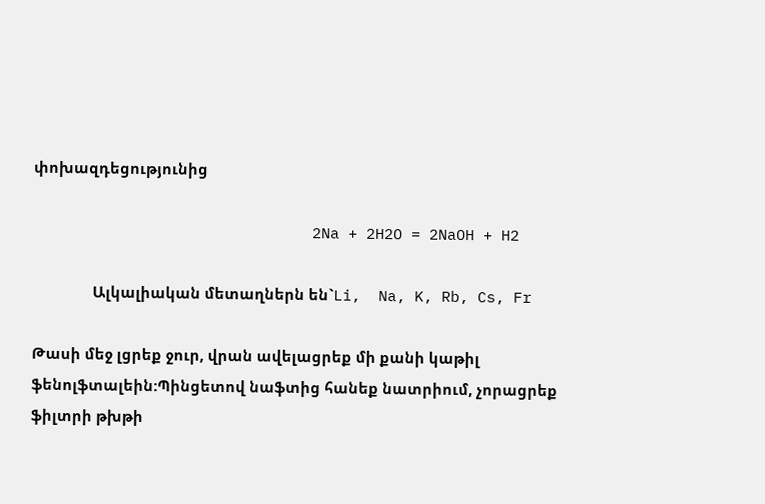փոխազդեցությունից

                               2Na + 2H2O = 2NaOH + H2

               Ալկալիական մետաղներն են`Li,  Na, K, Rb, Cs, Fr

Թասի մեջ լցրեք ջուր, վրան ավելացրեք մի քանի կաթիլ ֆենոլֆտալեին:Պինցետով նաֆտից հանեք նատրիում, չորացրեք ֆիլտրի թխթի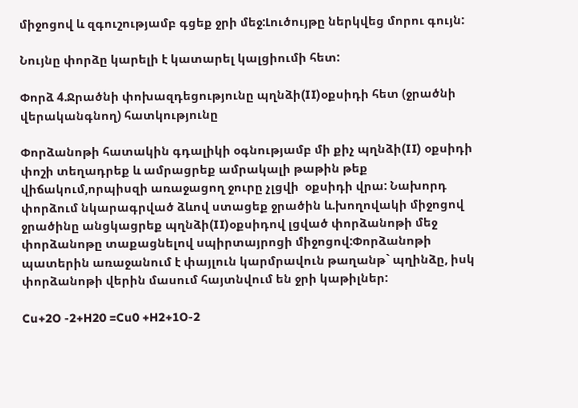միջոցով և զգուշությամբ գցեք ջրի մեջ:Լուծույթը ներկվեց մորու գույն:

Նույնը փորձը կարելի է կատարել կալցիումի հետ:

Փորձ 4.Ջրածնի փոխազդեցությունը պղնձի(II)օքսիդի հետ (ջրածնի վերականգնող) հատկությունը

Փորձանոթի հատակին գդալիկի օգնությամբ մի քիչ պղնձի(II) օքսիդի  փոշի տեղադրեք և ամրացրեք ամրակալի թաթին թեք վիճակում,որպիսզի առաջացող ջուրը չլցվի  օքսիդի վրա: Նախորդ փորձում նկարագրված ձևով ստացեք ջրածին և.խողովակի միջոցով ջրածինը անցկացրեք պղնձի(II)օքսիդով լցված փորձանոթի մեջ փորձանոթը տաքացնելով սպիրտայրոցի միջոցով:Փորձանոթի պատերին առաջանում է փայլուն կարմրավուն թաղանթ` պղինձը, իսկ փորձանոթի վերին մասում հայտնվում են ջրի կաթիլներ:

Cu+2O -2+H20 =Cu0 +H2+1O-2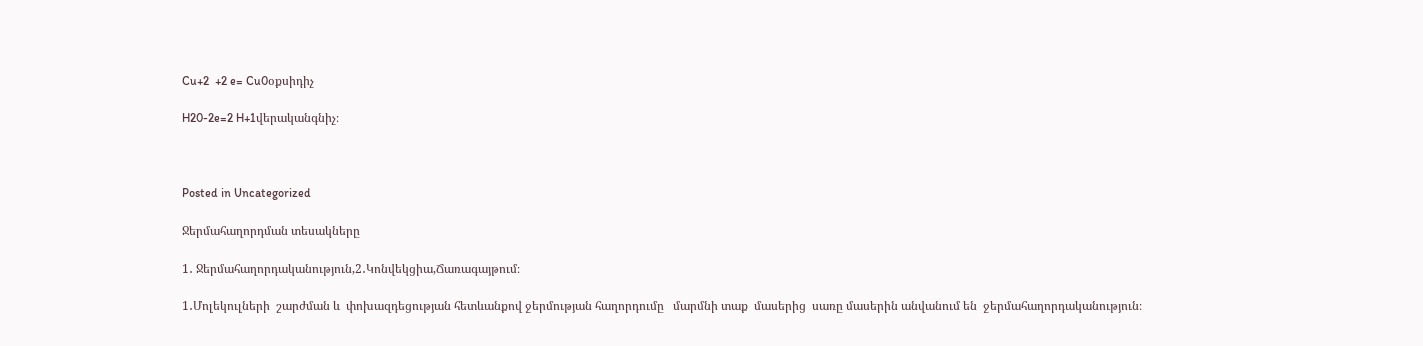Cu+2  +2 e= Cu0օքսիդիչ

H20-2e=2 H+1վերականգնիչ։



Posted in Uncategorized

Ջերմահաղորդման տեսակները

1․ Ջերմահաղորդականություն,2․Կոնվեկցիա,Ճառագայթում։

1․Մոլեկուլների  շարժման և  փոխազդեցության հետևանքով ջերմության հաղորդումը   մարմնի տաք  մասերից  սառը մասերին անվանում են  ջերմահաղորդականություն։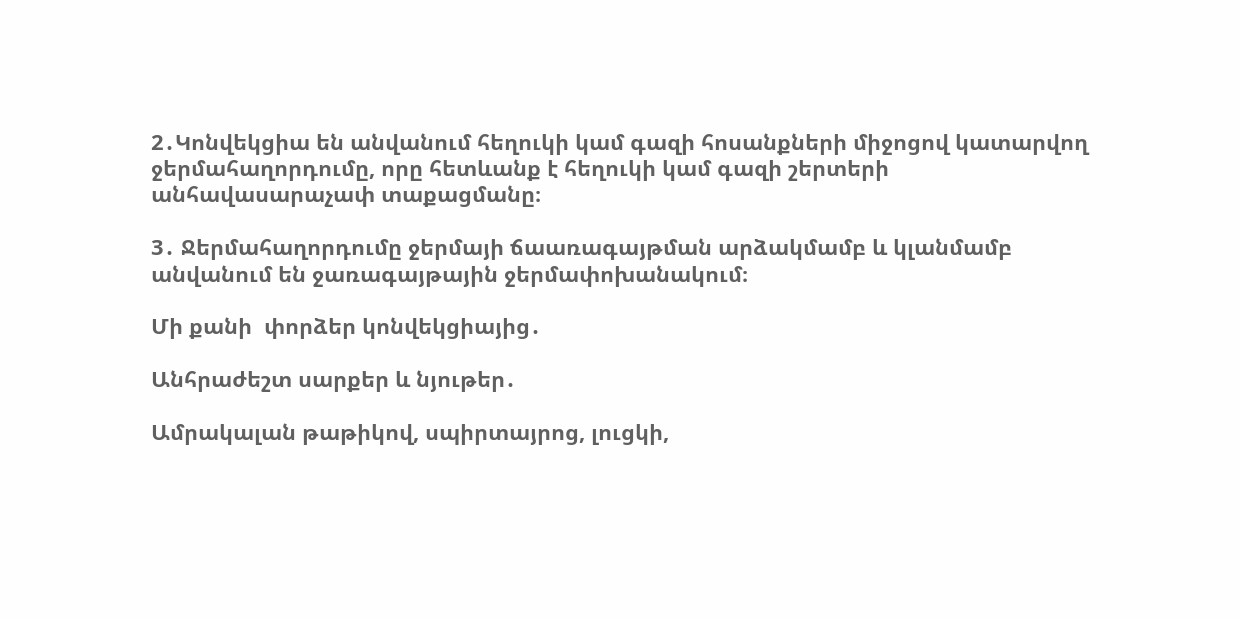2․Կոնվեկցիա են անվանում հեղուկի կամ գազի հոսանքների միջոցով կատարվող ջերմահաղորդումը, որը հետևանք է հեղուկի կամ գազի շերտերի  անհավասարաչափ տաքացմանը։

3․ Ջերմահաղորդումը ջերմայի ճաառագայթման արձակմամբ և կլանմամբ անվանում են ջառագայթային ջերմափոխանակում։

Մի քանի  փորձեր կոնվեկցիայից․

Անհրաժեշտ սարքեր և նյութեր․

Ամրակալան թաթիկով, սպիրտայրոց, լուցկի,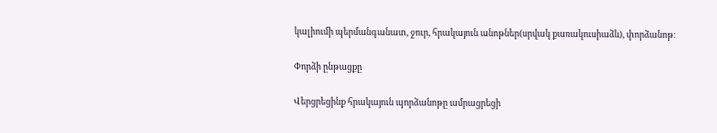կալիումի պերմանգանատ, ջուր, հրակայուն անոթներ(սրվակ քառակուսիաձև), փորձանոթ։

Փորձի ընթացքը

Վերցրեցինք հրակայուն պորձանոթը ամրացրեցի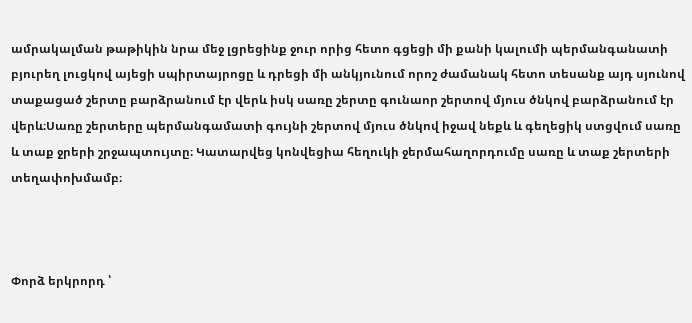ամրակալման թաթիկին նրա մեջ լցրեցինք ջուր որից հետո գցեցի մի քանի կալումի պերմանգանատի բյուրեղ լուցկով այեցի սպիրտայրոցը և դրեցի մի անկյունում որոշ ժամանակ հետո տեսանք այդ սյունով տաքացած շերտը բարձրանում էր վերև իսկ սառը շերտը գունաոր շերտով մյուս ծնկով բարձրանում էր վերև։Սառը շերտերը պերմանգամատի գույնի շերտով մյուս ծնկով իջավ նեքև և գեղեցիկ ստցվում սառը և տաք ջրերի շրջապտույտը։ Կատարվեց կոնվեցիա հեղուկի ջերմահաղորդումը սառը և տաք շերտերի  տեղափոխմամբ։



Փորձ երկրորդ ՝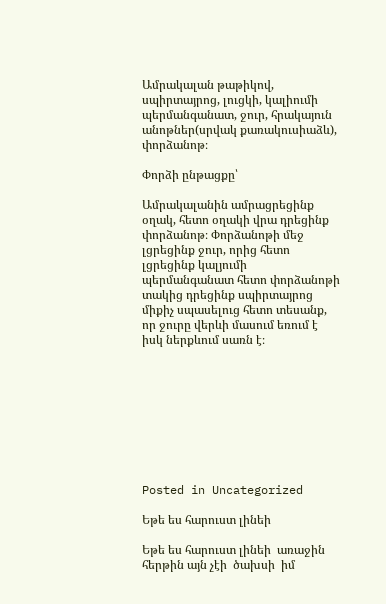Ամրակալան թաթիկով, սպիրտայրոց, լուցկի, կալիումի պերմանգանատ, ջուր, հրակայուն անոթներ(սրվակ քառակուսիաձև), փորձանոթ։

Փորձի ընթացքը՝

Ամրակալանին ամրացրեցինք օղակ, հետո օղակի վրա դրեցինք փորձանոթ։ Փորձանոթի մեջ լցրեցինք ջուր, որից հետո լցրեցինք կալյումի պերմանգանատ հետո փորձանոթի տակից դրեցինք սպիրտայրոց միքիչ սպասելուց հետո տեսանք, որ ջուրը վերևի մասում եռում է իսկ ներքևում սառն է։









Posted in Uncategorized

Եթե ես հարուստ լինեի

Եթե ես հարուստ լինեի  առաջին հերթին այն չէի  ծախսի  իմ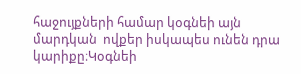հաջույքների համար կօգնեի այն մարդկան  ովքեր իսկապես ունեն դրա կարիքը։Կօգնեի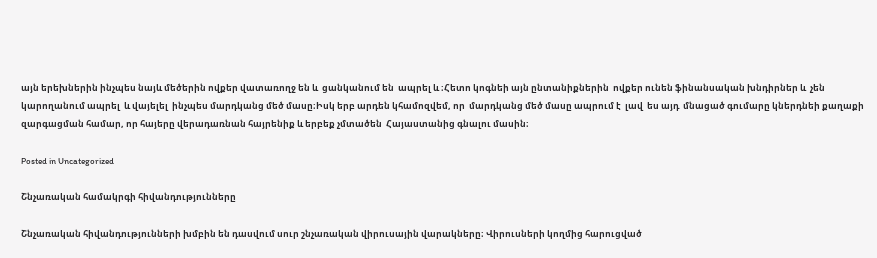այն երեխներին ինչպես նայև մեծերին ովքեր վատառողջ են և  ցանկանում են  ապրել և ։Հետո կոգնեի այն ընտանիքներին  ովքեր ունեն ֆինանսական խնդիրներ և  չեն կարողանում ապրել  և վայելել  ինչպես մարդկանց մեծ մասը։Իսկ երբ արդեն կհամոզվեմ, որ  մարդկանց մեծ մասը ապրում է  լավ  ես այդ  մնացած գումարը կներդնեի քաղաքի  զարգացման համար, որ հայերը վերադառնան հայրենիք և երբեք չմտածեն  Հայաստանից գնալու մասին։

Posted in Uncategorized

Շնչառական համակրգի հիվանդությունները

Շնչառական հիվանդությունների խմբին են դասվում սուր շնչառական վիրուսային վարակները։ Վիրուսների կողմից հարուցված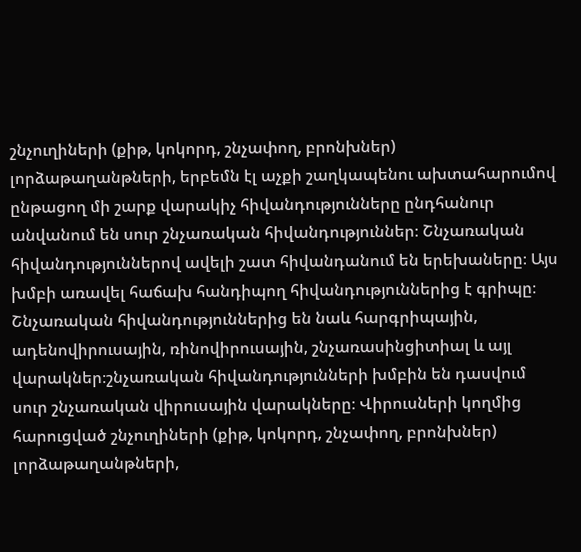շնչուղիների (քիթ, կոկորդ, շնչափող, բրոնխներ) լորձաթաղանթների, երբեմն էլ աչքի շաղկապենու ախտահարումով ընթացող մի շարք վարակիչ հիվանդությունները ընդհանուր անվանում են սուր շնչառական հիվանդություններ։ Շնչառական հիվանդություններով ավելի շատ հիվանդանում են երեխաները։ Այս խմբի առավել հաճախ հանդիպող հիվանդություններից է գրիպը։ Շնչառական հիվանդություններից են նաև հարգրիպային, ադենովիրուսային, ռինովիրուսային, շնչառասինցիտիալ և այլ վարակներ։շնչառական հիվանդությունների խմբին են դասվում սուր շնչառական վիրուսային վարակները։ Վիրուսների կողմից հարուցված շնչուղիների (քիթ, կոկորդ, շնչափող, բրոնխներ) լորձաթաղանթների,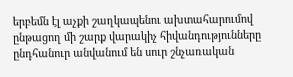երբեմն էլ աչքի շաղկապենու ախտահարումով ընթացող մի շարք վարակիչ հիվանդությունները ընդհանուր անվանում են սուր շնչառական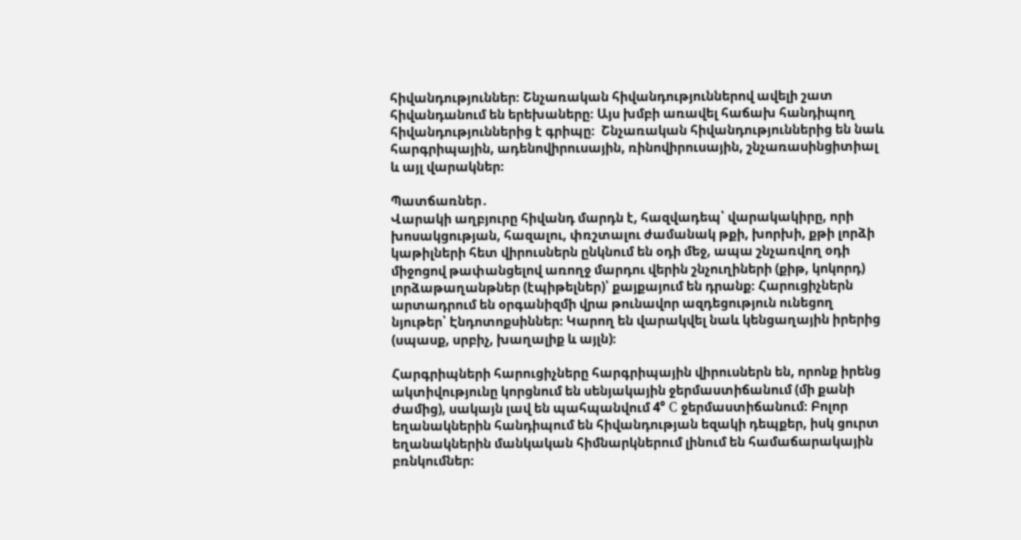հիվանդություններ։ Շնչառական հիվանդություններով ավելի շատ հիվանդանում են երեխաները։ Այս խմբի առավել հաճախ հանդիպող հիվանդություններից է գրիպը։  Շնչառական հիվանդություններից են նաև հարգրիպային, ադենովիրուսային, ռինովիրուսային, շնչառասինցիտիալ և այլ վարակներ։

Պատճառներ․
Վարակի աղբյուրը հիվանդ մարդն է, հազվադեպ՝ վարակակիրը, որի խոսակցության, հազալու, փռշտալու ժամանակ թքի, խորխի, քթի լորձի կաթիլների հետ վիրուսներն ընկնում են օդի մեջ, ապա շնչառվող օդի միջոցով թափանցելով առողջ մարդու վերին շնչուղիների (քիթ, կոկորդ) լորձաթաղանթներ (էպիթելներ)՝ քայքայում են դրանք։ Հարուցիչներն արտադրում են օրգանիզմի վրա թունավոր ազդեցություն ունեցող նյութեր՝ Էնդոտոքսիններ։ Կարող են վարակվել նաև կենցաղային իրերից (սպասք, սրբիչ, խաղալիք և այլն)։

Հարգրիպների հարուցիչները հարգրիպային վիրուսներն են, որոնք իրենց ակտիվությունը կորցնում են սենյակային ջերմաստիճանում (մի քանի ժամից), սակայն լավ են պահպանվում 4° C ջերմաստիճանում։ Բոլոր եղանակներին հանդիպում են հիվանդության եզակի դեպքեր, իսկ ցուրտ եղանակներին մանկական հիմնարկներում լինում են համաճարակային բռնկումներ։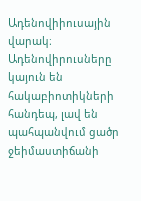Ադենովիիուսային վարակ։ Ադենովիրուսները կայուն են հակաբիոտիկների հանդեպ, լավ են պահպանվում ցածր ջեիմաստիճանի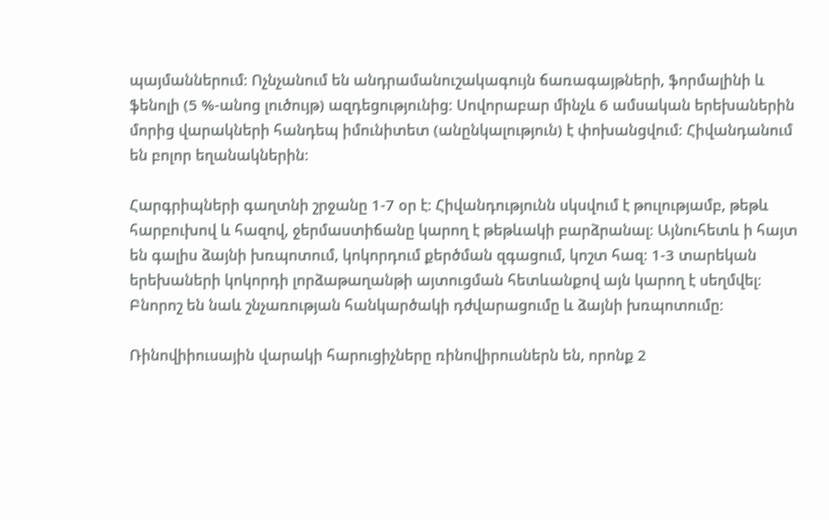պայմաններում։ Ոչնչանում են անդրամանուշակագույն ճառագայթների, ֆորմալինի և ֆենոլի (5 %-անոց լուծույթ) ազդեցությունից։ Սովորաբար մինչև 6 ամսական երեխաներին մորից վարակների հանդեպ իմունիտետ (անընկալություն) է փոխանցվում։ Հիվանդանում են բոլոր եղանակներին։

Հարգրիպների գաղտնի շրջանը 1-7 օր է։ Հիվանդությունն սկսվում է թուլությամբ, թեթև հարբուխով և հազով, ջերմաստիճանը կարող է թեթևակի բարձրանալ։ Այնուհետև ի հայտ են գալիս ձայնի խռպոտում, կոկորդում քերծման զգացում, կոշտ հազ։ 1-3 տարեկան երեխաների կոկորդի լորձաթաղանթի այտուցման հետևանքով այն կարող է սեղմվել։ Բնորոշ են նաև շնչառության հանկարծակի դժվարացումը և ձայնի խռպոտումը։

Ռինովիիուսային վարակի հարուցիչները ռինովիրուսներն են, որոնք 2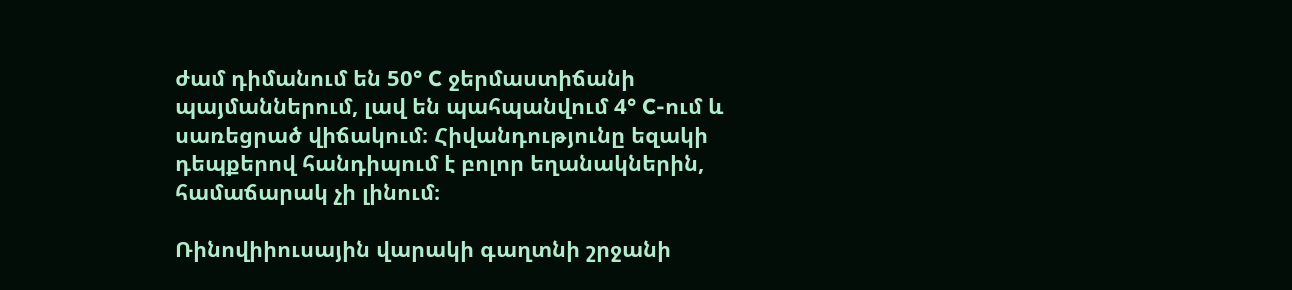ժամ դիմանում են 50° C ջերմաստիճանի պայմաններում, լավ են պահպանվում 4° C-ում և սառեցրած վիճակում։ Հիվանդությունը եզակի դեպքերով հանդիպում է բոլոր եղանակներին, համաճարակ չի լինում։

Ռինովիիուսային վարակի գաղտնի շրջանի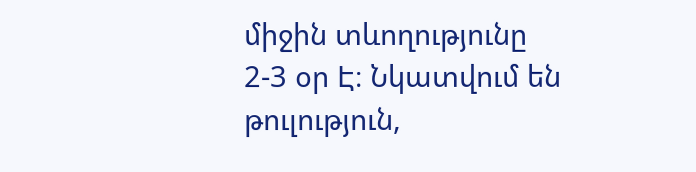միջին տևողությունը 2-3 օր Է։ Նկատվում են թուլություն,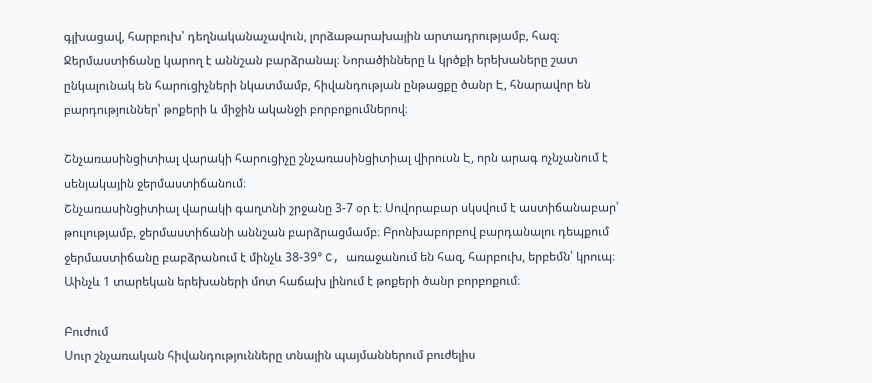գլխացավ, հարբուխ՝ դեղնականաչավուն, լորձաթարախային արտադրությամբ, հազ։ Ջերմաստիճանը կարող է աննշան բարձրանալ։ Նորածինները և կրծքի երեխաները շատ ընկալունակ են հարուցիչների նկատմամբ, հիվանդության ընթացքը ծանր Է, հնարավոր են բարդություններ՝ թոքերի և միջին ականջի բորբոքումներով։

Շնչառասինցիտիալ վարակի հարուցիչը շնչառասինցիտիալ վիրուսն Է, որն արագ ոչնչանում է սենյակային ջերմաստիճանում։
Շնչառասինցիտիալ վարակի գաղտնի շրջանը 3-7 օր է։ Սովորաբար սկսվում է աստիճանաբար՝ թուլությամբ, ջերմաստիճանի աննշան բարձրացմամբ։ Բրոնխաբորբով բարդանալու դեպքում ջերմաստիճանը բաբձրանում է մինչև 38-39° C, առաջանում են հազ, հարբուխ, երբեմն՝ կրուպ։ Աինչև 1 տարեկան երեխաների մոտ հաճախ լինում է թոքերի ծանր բորբոքում։

Բուժում
Սուր շնչառական հիվանդությունները տնային պայմաններում բուժելիս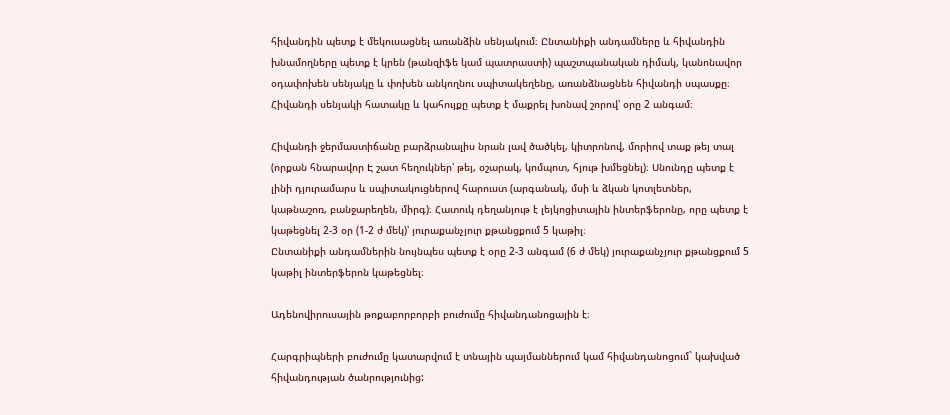հիվանդին պետք է մեկուսացնել առանձին սենյակում։ Ընտանիքի անդամները և հիվանդին խնամողները պետք է կրեն (թանզիֆե կամ պատրաստի) պաշտպանական դիմակ, կանոնավոր օդափոխեն սենյակը և փոխեն անկողնու սպիտակեղենը, առանձնացնեն հիվանդի սպասքը։ Հիվանդի սենյակի հատակը և կահույքը պետք է մաքրել խոնավ շորով՝ օրը 2 անգամ։

Հիվանդի ջերմաստիճանը բարձրանալիս նրան լավ ծածկել, կիտրոնով, մորիով տաք թեյ տալ (որքան հնարավոր Է շատ հեղուկներ՝ թեյ, օշարակ, կոմպոտ, հյութ խմեցնել)։ Սնունդը պետք է լինի դյուրամարս և սպիտակուցներով հարուստ (արգանակ, մսի և ձկան կոտլետներ, կաթնաշոռ, բանջարեղեն, միրգ)։ Հատուկ դեղանյութ է լեյկոցիտային ինտերֆերոնը, որը պետք է կաթեցնել 2-3 օր (1-2 ժ մեկ)՝ յուրաքանչյուր քթանցքում 5 կաթիլ։
Ընտանիքի անդամներին նույնպես պետք է օրը 2-3 անգամ (6 ժ մեկ) յուրաքանչյուր քթանցքում 5 կաթիլ ինտերֆերոն կաթեցնել։

Ադենովիրուսային թոքաբորբորբի բուժումը հիվանդանոցային է։

Հարգրիպների բուժումը կատարվում է տնային պայմաններում կամ հիվանդանոցում` կախված հիվանդության ծանրությունից: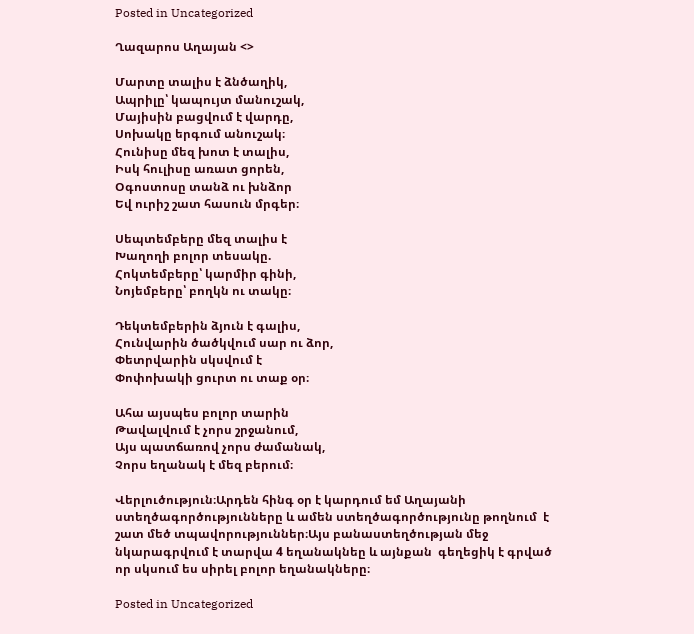Posted in Uncategorized

Ղազարոս Աղայան <>

Մարտը տալիս է ձնծաղիկ,
Ապրիլը՝ կապույտ մանուշակ,
Մայիսին բացվում է վարդը,
Սոխակը երգում անուշակ։
Հունիսը մեզ խոտ է տալիս,
Իսկ հուլիսը առատ ցորեն,
Օգոստոսը տանձ ու խնձոր
Եվ ուրիշ շատ հասուն մրգեր։

Սեպտեմբերը մեզ տալիս է
Խաղողի բոլոր տեսակը.
Հոկտեմբերը՝ կարմիր գինի,
Նոյեմբերը՝ բողկն ու տակը։

Դեկտեմբերին ձյուն է գալիս,
Հունվարին ծածկվում սար ու ձոր,
Փետրվարին սկսվում է
Փոփոխակի ցուրտ ու տաք օր։

Ահա այսպես բոլոր տարին
Թավալվում է չորս շրջանում,
Այս պատճառով չորս ժամանակ,
Չորս եղանակ է մեզ բերում։

Վերլուծություն։Արդեն հինգ օր է կարդում եմ Աղայանի ստեղծագործությունները և ամեն ստեղծագործությունը թողնում  է շատ մեծ տպավորություններ։Այս բանաստեղծության մեջ նկարագրվում է տարվա 4 եղանակնեը և այնքան  գեղեցիկ է գրված որ սկսում ես սիրել բոլոր եղանակները։

Posted in Uncategorized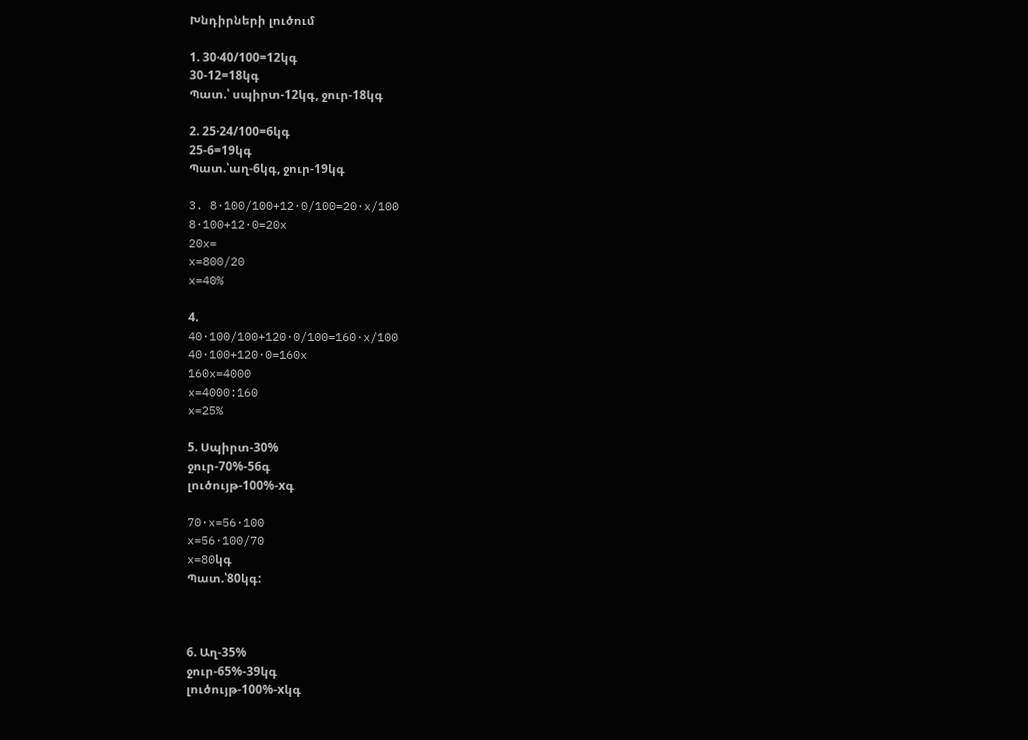Խնդիրների լուծում

1. 30·40/100=12կգ
30-12=18կգ
Պատ.՝ սպիրտ-12կգ, ջուր-18կգ

2. 25·24/100=6կգ
25-6=19կգ
Պատ.՝աղ-6կգ, ջուր-19կգ

3. 8·100/100+12·0/100=20·x/100
8·100+12·0=20x
20x=
x=800/20
x=40%

4.
40·100/100+120·0/100=160·x/100
40·100+120·0=160x
160x=4000
x=4000:160
x=25%

5. Սպիրտ-30%
ջուր-70%-56գ
լուծույթ-100%-xգ

70·x=56·100
x=56·100/70
x=80կգ
Պատ.՝80կգ:



6. Աղ-35%
ջուր-65%-39կգ
լուծույթ-100%-xկգ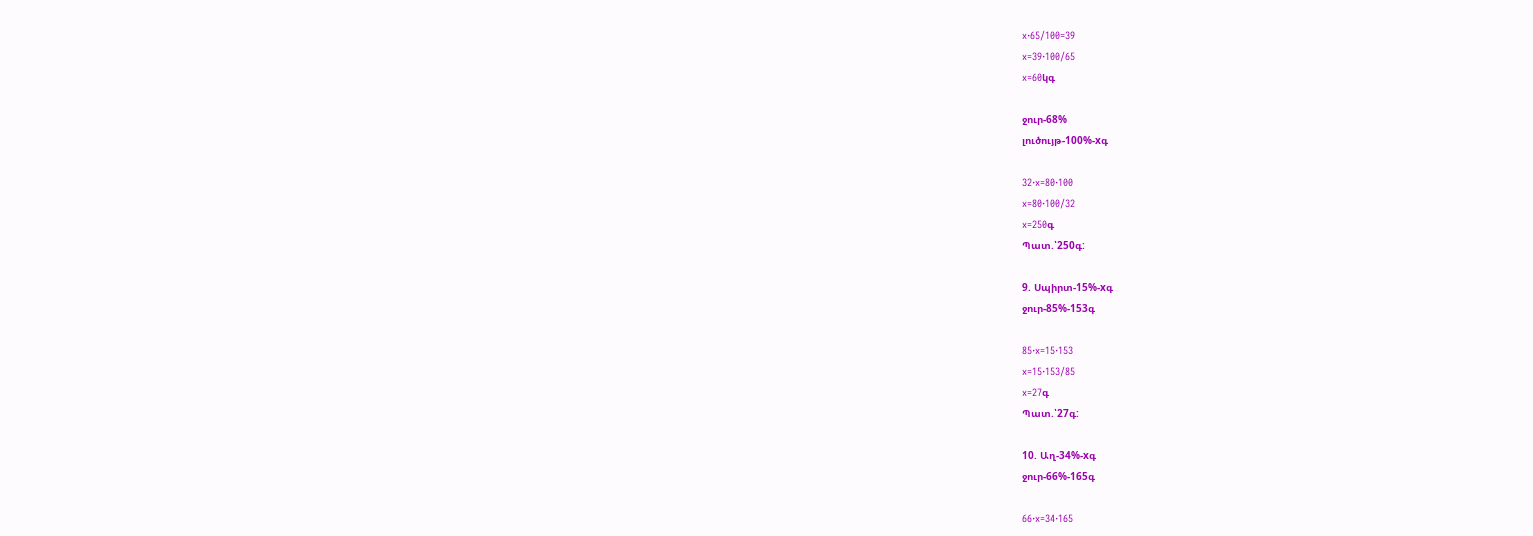x·65/100=39
x=39·100/65
x=60կգ

ջուր-68%
լուծույթ-100%-xգ

32·x=80·100
x=80·100/32
x=250գ
Պատ.՝250գ:

9. Սպիրտ-15%-xգ
ջուր-85%-153գ

85·x=15·153
x=15·153/85
x=27գ
Պատ.՝27գ:

10. Աղ-34%-xգ
ջուր-66%-165գ

66·x=34·165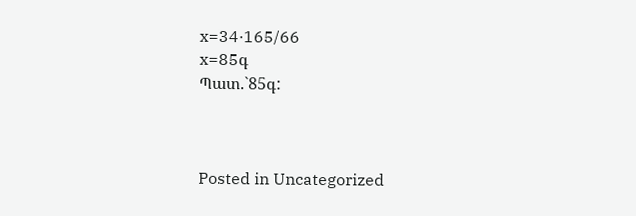x=34·165/66
x=85գ
Պատ.`85գ:



Posted in Uncategorized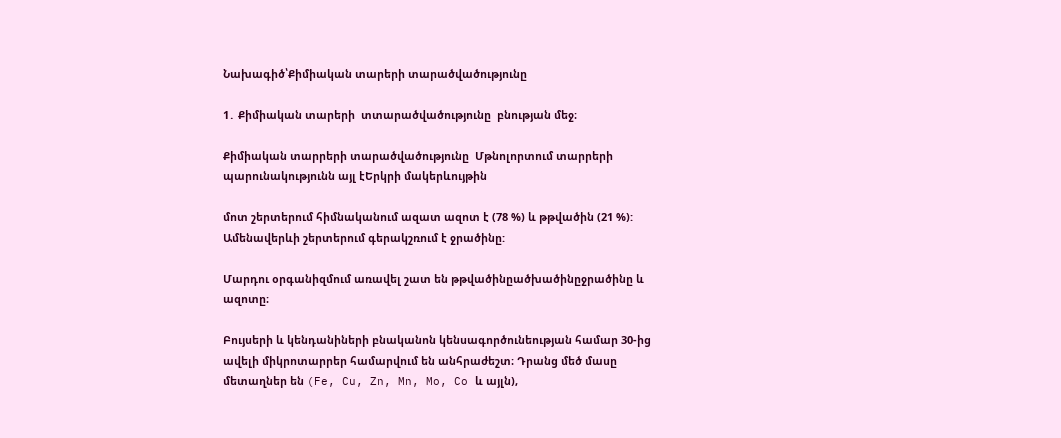Նախագիծ՝Քիմիական տարերի տարածվածությունը

1․ Քիմիական տարերի  տտարածվածությունը  բնության մեջ։

Քիմիական տարրերի տարածվածությունը  Մթնոլորտում տարրերի պարունակությունն այլ էԵրկրի մակերևույթին

մոտ շերտերում հիմնականում ազատ ազոտ է (78 %) և թթվածին (21 %): Ամենավերևի շերտերում գերակշռում է ջրածինը:

Մարդու օրգանիզմում առավել շատ են թթվածինըածխածինըջրածինը և ազոտը։

Բույսերի և կենդանիների բնականոն կենսագործունեության համար 30-ից ավելի միկրոտարրեր համարվում են անհրաժեշտ։ Դրանց մեծ մասը մետաղներ են (Fe, Cu, Zn, Mn, Mo, Co և այլն),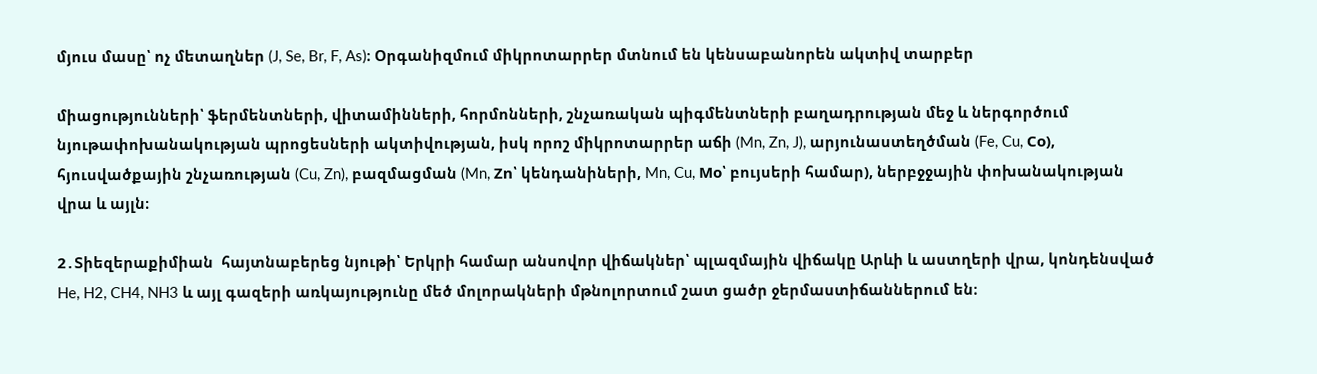մյուս մասը՝ ոչ մետաղներ (J, Se, Br, F, As)։ Օրգանիզմում միկրոտարրեր մտնում են կենսաբանորեն ակտիվ տարբեր

միացությունների՝ ֆերմենտների, վիտամինների, հորմոնների, շնչառական պիգմենտների բաղադրության մեջ և ներգործում նյութափոխանակության պրոցեսների ակտիվության, իսկ որոշ միկրոտարրեր աճի (Mn, Zn, J), արյունաստեղծման (Fe, Cu, Со), հյուսվածքային շնչառության (Cu, Zn), բազմացման (Mn, Zn՝ կենդանիների, Mn, Cu, Mo՝ բույսերի համար), ներբջջային փոխանակության վրա և այլն։

2․Տիեզերաքիմիան  հայտնաբերեց նյութի՝ Երկրի համար անսովոր վիճակներ՝ պլազմային վիճակը Արևի և աստղերի վրա, կոնդենսված He, H2, CH4, NH3 և այլ գազերի առկայությունը մեծ մոլորակների մթնոլորտում շատ ցածր ջերմաստիճաններում են։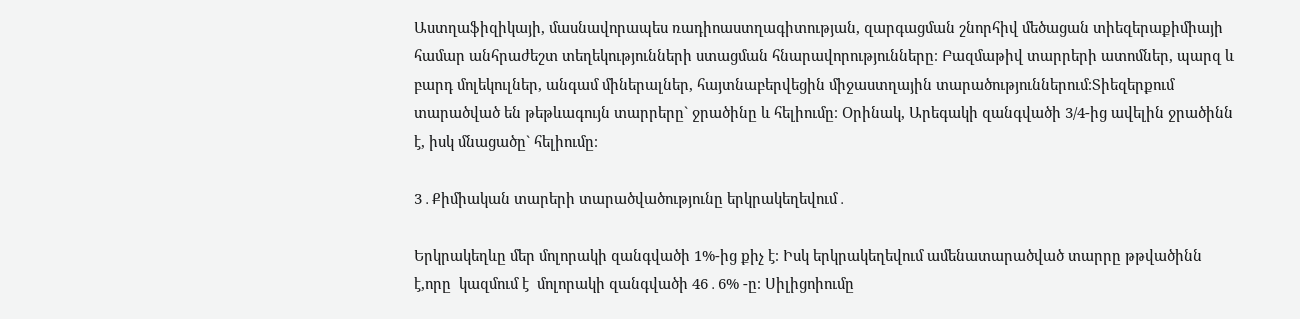Աստղաֆիզիկայի, մասնավորապես ռադիոաստղագիտության, զարգացման շնորհիվ մեծացան տիեզերաքիմիայի համար անհրաժեշտ տեղեկությունների ստացման հնարավորությունները։ Բազմաթիվ տարրերի ատոմներ, պարզ և բարդ մոլեկուլներ, անգամ միներալներ, հայտնաբերվեցին միջաստղային տարածություններում։Տիեզերքում տարածված են թեթևագույն տարրերը` ջրածինը և հելիումը։ Օրինակ, Արեգակի զանգվածի 3/4-ից ավելին ջրածինն է, իսկ մնացածը` հելիումը։

3․Քիմիական տարերի տարածվածությունը երկրակեղեվում․

Երկրակեղևը մեր մոլորակի զանգվածի 1%-ից քիչ է։ Իսկ երկրակեղեվում ամենատարածված տարրը թթվածինն է,որը  կազմում է  մոլորակի զանգվածի 46․6% -ը։ Սիլիցոիումը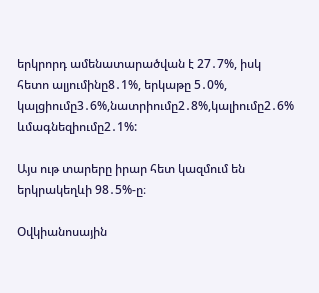երկրորդ ամենատարածվան է 27․7%, իսկ հետո ալյումինը8․1%, երկաթը 5․0%, կալցիումը3․6%,նատրիումը2․8%,կալիումը2․6% ևմագնեզիումը2․1%:

Այս ութ տարերը իրար հետ կազմում են երկրակեղևի 98․5%-ը։

Օվկիանոսային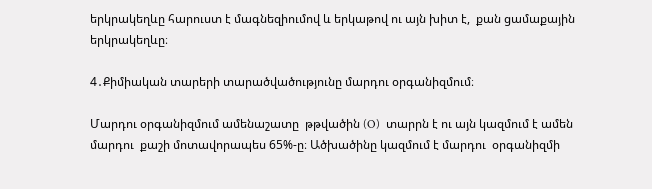երկրակեղևը հարուստ է մագնեզիումով և երկաթով ու այն խիտ է,  քան ցամաքային երկրակեղևը։

4․Քիմիական տարերի տարածվածությունը մարդու օրգանիզմում։

Մարդու օրգանիզմում ամենաշատը  թթվածին (O)  տարրն է ու այն կազմում է ամեն մարդու  քաշի մոտավորապես 65%-ը։ Ածխածինը կազմում է մարդու  օրգանիզմի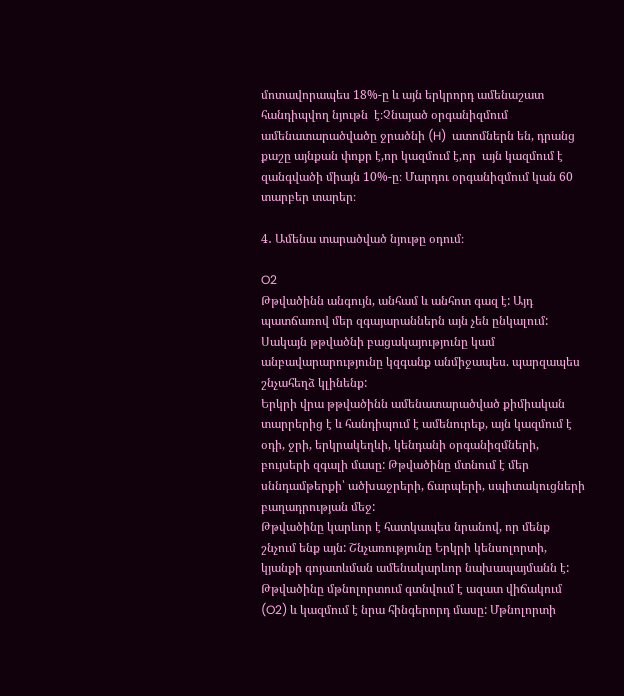մոտավորապես 18%-ը և այն երկրորդ ամենաշատ հանդիպվող նյութն  է։Չնայած օրգանիզմում  ամենատարածվածը ջրածնի (H)  ատոմներն են, դրանց քաշը այնքան փոքր է,որ կազմում է,որ  այն կազմում է զանգվածի միայն 10%-ը։ Մարդու օրգանիզմում կան 60 տարբեր տարեր։

4․ Ամենա տարածված նյութը օդում։

O2
Թթվածինն անգույն, անհամ և անհոտ գազ է: Այդ պատճառով մեր զգայարաններն այն չեն ընկալում: Սակայն թթվածնի բացակայությունը կամ անբավարարությունը կզգանք անմիջապես. պարզապես շնչահեղձ կլինենք:
Երկրի վրա թթվածինն ամենատարածված քիմիական տարրերից է և հանդիպում է ամենուրեք, այն կազմում է օդի, ջրի, երկրակեղևի, կենդանի օրգանիզմների, բույսերի զգալի մասը: Թթվածինը մտնում է մեր սննդամթերքի՝ ածխաջրերի, ճարպերի, սպիտակուցների բաղադրության մեջ:
Թթվածինը կարևոր է հատկապես նրանով, որ մենք շնչում ենք այն: Շնչառությունը Երկրի կենսոլորտի, կյանքի գոյատևման ամենակարևոր նախապայմանն է:
Թթվածինը մթնոլորտում գտնվում է ազատ վիճակում (O2) և կազմում է նրա հինգերորդ մասը: Մթնոլորտի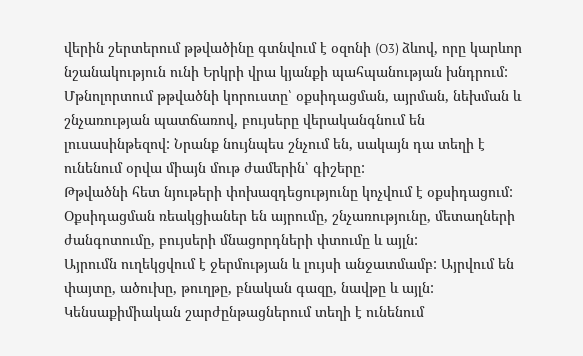վերին շերտերում թթվածինը գտնվում է օզոնի (O3) ձևով, որը կարևոր նշանակություն ունի Երկրի վրա կյանքի պահպանության խնդրում: Մթնոլորտում թթվածնի կորուստը՝ օքսիդացման, այրման, նեխման և շնչառության պատճառով, բույսերը վերականգնում են լուսասինթեզով: Նրանք նույնպես շնչում են, սակայն դա տեղի է ունենում օրվա միայն մութ ժամերին՝ գիշերը:
Թթվածնի հետ նյութերի փոխազդեցությունը կոչվում է օքսիդացում: Օքսիդացման ռեակցիաներ են այրումը, շնչառությունը, մետաղների ժանգոտումը, բույսերի մնացորդների փտումը և այլն:
Այրումն ուղեկցվում է ջերմության և լույսի անջատմամբ: Այրվում են փայտը, ածուխը, թուղթը, բնական գազը, նավթը և այլն:
Կենսաքիմիական շարժընթացներում տեղի է ունենում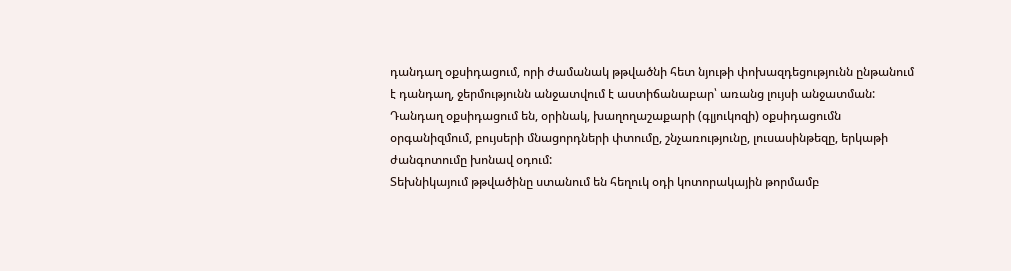դանդաղ օքսիդացում, որի ժամանակ թթվածնի հետ նյութի փոխազդեցությունն ընթանում է դանդաղ, ջերմությունն անջատվում է աստիճանաբար՝ առանց լույսի անջատման: Դանդաղ օքսիդացում են, օրինակ, խաղողաշաքարի (գլյուկոզի) օքսիդացումն օրգանիզմում, բույսերի մնացորդների փտումը, շնչառությունը, լուսասինթեզը, երկաթի ժանգոտումը խոնավ օդում:
Տեխնիկայում թթվածինը ստանում են հեղուկ օդի կոտորակային թորմամբ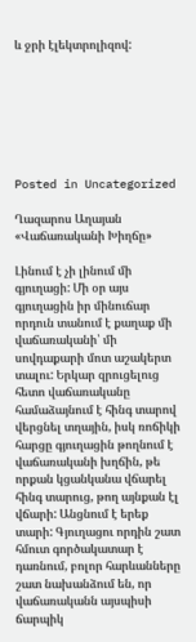և ջրի էլեկտրոլիզով:







Posted in Uncategorized

Ղազարոս Աղայան «Վաճառականի Խիղճը»

Լինում է չի լինում մի գյուղացի: Մի օր այս գյուղացին իր մինուճար որդուն տանում է քաղաք մի վաճառականի՝ մի սովդաքարի մոտ աշակերտ տալու: Երկար զրուցելուց հետո վաճառականը համաձայնում է հինգ տարով վերցնել տղային, իսկ ռոճիկի հարցը գյուղացին թողնում է վաճառականի խղճին, թե որքան կցանկանա վճարել հինգ տարուց, թող այնքան էլ վճարի: Անցնում է երեք տարի: Գյուղացու որդին շատ հմուտ գործակատար է դառնում, բոլոր հարևանները շատ նախանձում են, որ վաճառականն այսպիսի ճարպիկ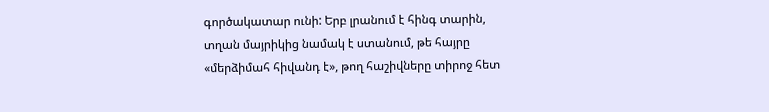գործակատար ունի: Երբ լրանում է հինգ տարին, տղան մայրիկից նամակ է ստանում, թե հայրը «մերձիմահ հիվանդ է», թող հաշիվները տիրոջ հետ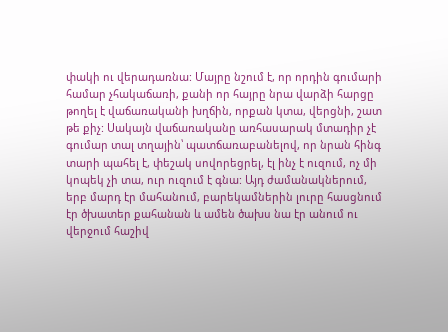փակի ու վերադառնա: Մայրը նշում է, որ որդին գումարի համար չհակաճառի, քանի որ հայրը նրա վարձի հարցը թողել է վաճառականի խղճին, որքան կտա, վերցնի, շատ թե քիչ: Սակայն վաճառականը առհասարակ մտադիր չէ գումար տալ տղային՝ պատճառաբանելով, որ նրան հինգ տարի պահել է, փեշակ սովորեցրել, էլ ինչ է ուզում, ոչ մի կոպեկ չի տա, ուր ուզում է գնա: Այդ ժամանակներում, երբ մարդ էր մահանում, բարեկամներին լուրը հասցնում էր ծխատեր քահանան և ամեն ծախս նա էր անում ու վերջում հաշիվ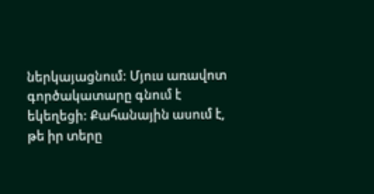ներկայացնում: Մյուս առավոտ գործակատարը գնում է եկեղեցի: Քահանային ասում է, թե իր տերը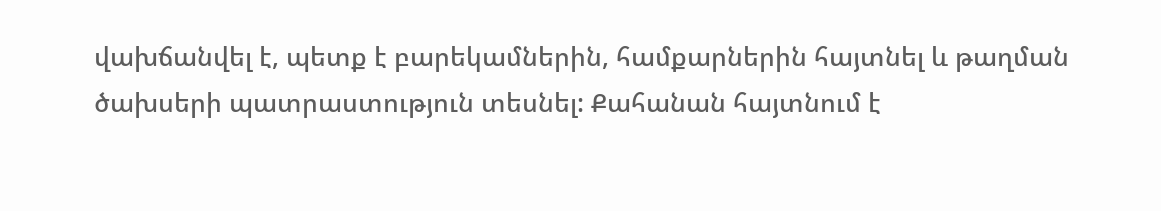վախճանվել է, պետք է բարեկամներին, համքարներին հայտնել և թաղման ծախսերի պատրաստություն տեսնել: Քահանան հայտնում է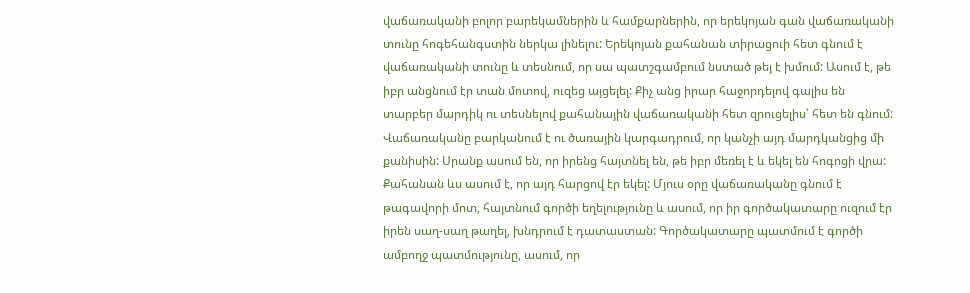վաճառականի բոլոր բարեկամներին և համքարներին, որ երեկոյան գան վաճառականի տունը հոգեհանգստին ներկա լինելու: Երեկոյան քահանան տիրացուի հետ գնում է վաճառականի տունը և տեսնում, որ սա պատշգամբում նստած թեյ է խմում: Ասում է, թե իբր անցնում էր տան մոտով, ուզեց այցելել: Քիչ անց իրար հաջորդելով գալիս են տարբեր մարդիկ ու տեսնելով քահանային վաճառականի հետ զրուցելիս՝ հետ են գնում: Վաճառականը բարկանում է ու ծառային կարգադրում, որ կանչի այդ մարդկանցից մի քանիսին: Սրանք ասում են, որ իրենց հայտնել են, թե իբր մեռել է և եկել են հոգոցի վրա: Քահանան ևս ասում է, որ այդ հարցով էր եկել: Մյուս օրը վաճառականը գնում է թագավորի մոտ, հայտնում գործի եղելությունը և ասում, որ իր գործակատարը ուզում էր իրեն սաղ-սաղ թաղել, խնդրում է դատաստան: Գործակատարը պատմում է գործի ամբողջ պատմությունը, ասում, որ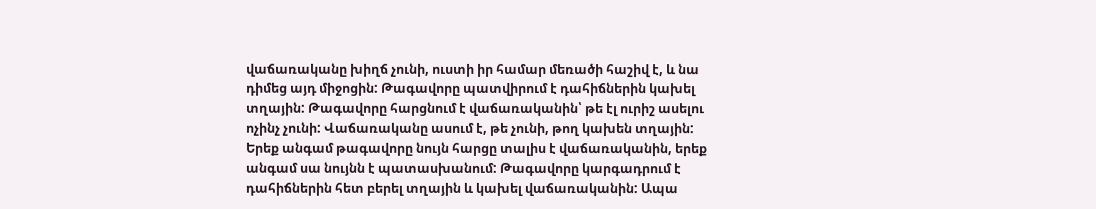վաճառականը խիղճ չունի, ուստի իր համար մեռածի հաշիվ է, և նա դիմեց այդ միջոցին: Թագավորը պատվիրում է դահիճներին կախել տղային: Թագավորը հարցնում է վաճառականին՝ թե էլ ուրիշ ասելու ոչինչ չունի: Վաճառականը ասում է, թե չունի, թող կախեն տղային: Երեք անգամ թագավորը նույն հարցը տալիս է վաճառականին, երեք անգամ սա նույնն է պատասխանում: Թագավորը կարգադրում է դահիճներին հետ բերել տղային և կախել վաճառականին: Ապա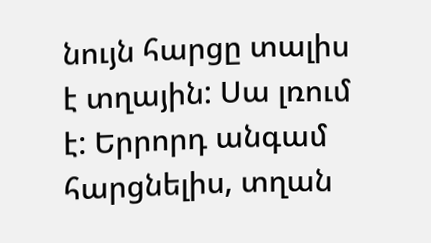նույն հարցը տալիս է տղային: Սա լռում է: Երրորդ անգամ հարցնելիս, տղան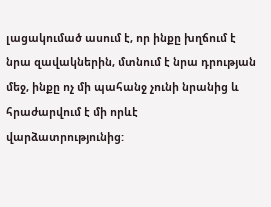լացակումած ասում է, որ ինքը խղճում է նրա զավակներին, մտնում է նրա դրության մեջ, ինքը ոչ մի պահանջ չունի նրանից և հրաժարվում է մի որևէ վարձատրությունից: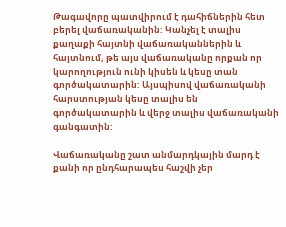Թագավորը պատվիրում է դահիճներին հետ բերել վաճառականին: Կանչել է տալիս քաղաքի հայտնի վաճառականներին և հայտնում, թե այս վաճառականը որքան որ կարողություն ունի կիսեն և կեսը տան գործակատարին: Այսպիսով վաճառականի հարստության կեսը տալիս են գործակատարին և վերջ տալիս վաճառականի գանգատին:

Վաճառականը շատ անմարդկային մարդ է քանի որ ընդհարապես հաշվի չեր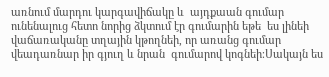առնում մարդու կարգավիճակը և  այդքաան գումար ունենալուց հետո նորից ձկտում էր գումարին եթե  ես լինեի վաճառականը տղային կթողնեի, որ առանց գումար վեադառնար իր գյուղ և նրան  գումարով կոգնեի։Սակայն ես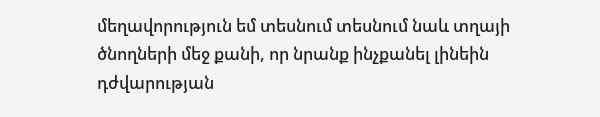մեղավորություն եմ տեսնում տեսնում նաև տղայի ծնողների մեջ քանի, որ նրանք ինչքանել լինեին դժվարության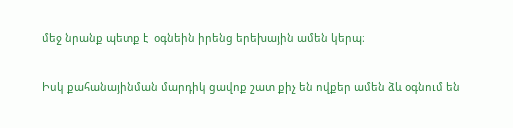մեջ նրանք պետք է  օգնեին իրենց երեխային ամեն կերպ։

Իսկ քահանայինման մարդիկ ցավոք շատ քիչ են ովքեր ամեն ձև օգնում են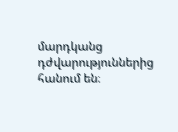մարդկանց դժվարություններից հանում են։